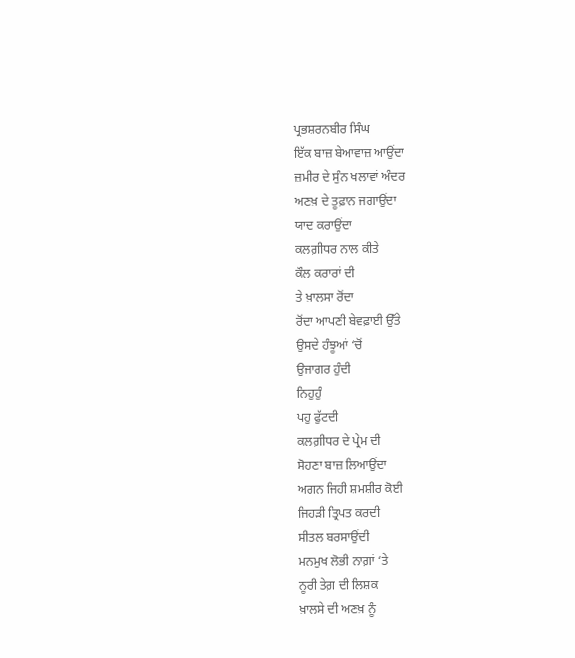ਪ੍ਰਭਸ਼ਰਨਬੀਰ ਸਿੰਘ
ਇੱਕ ਬਾਜ਼ ਬੇਆਵਾਜ਼ ਆਉਂਦਾ
ਜ਼ਮੀਰ ਦੇ ਸੁੰਨ ਖਲਾਵਾਂ ਅੰਦਰ
ਅਣਖ਼ ਦੇ ਤੂਫ਼ਾਨ ਜਗਾਉਂਦਾ
ਯਾਦ ਕਰਾਉਂਦਾ
ਕਲਗ਼ੀਧਰ ਨਾਲ ਕੀਤੇ
ਕੌਲ ਕਰਾਰਾਂ ਦੀ
ਤੇ ਖ਼ਾਲਸਾ ਰੋਂਦਾ
ਰੋਂਦਾ ਆਪਣੀ ਬੇਵਫ਼ਾਈ ਉੱਤੇ
ਉਸਦੇ ਹੰਝੂਆਂ ‘ਚੋਂ
ਉਜਾਗਰ ਹੁੰਦੀ
ਨਿਹੁਹੁੰ
ਪਹੁ ਫੁੱਟਦੀ
ਕਲਗ਼ੀਧਰ ਦੇ ਪ੍ਰੇਮ ਦੀ
ਸੋਹਣਾ ਬਾਜ਼ ਲਿਆਉਂਦਾ
ਅਗਨ ਜਿਹੀ ਸ਼ਮਸ਼ੀਰ ਕੋਈ
ਜਿਹੜੀ ਤ੍ਰਿਪਤ ਕਰਦੀ
ਸੀਤਲ ਬਰਸਾਉਂਦੀ
ਮਨਮੁਖ ਲੋਭੀ ਨਾਗ਼ਾਂ ‘ਤੇ
ਨੂਰੀ ਤੇਗ਼ ਦੀ ਲਿਸ਼ਕ
ਖ਼ਾਲਸੇ ਦੀ ਅਣਖ਼ ਨੂੰ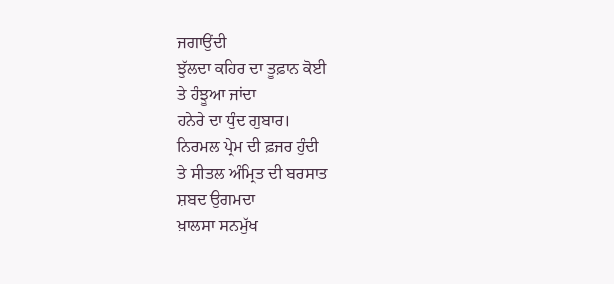ਜਗਾਉਂਦੀ
ਝੁੱਲਦਾ ਕਹਿਰ ਦਾ ਤੂਫ਼ਾਨ ਕੋਈ
ਤੇ ਹੰਝੂਆ ਜਾਂਦਾ
ਹਨੇਰੇ ਦਾ ਧੁੰਦ ਗੁਬਾਰ।
ਨਿਰਮਲ ਪ੍ਰੇਮ ਦੀ ਫ਼ਜਰ ਹੁੰਦੀ
ਤੇ ਸੀਤਲ ਅੰਮ੍ਰਿਤ ਦੀ ਬਰਸਾਤ
ਸ਼ਬਦ ਉਗਮਦਾ
ਖ਼ਾਲਸਾ ਸਨਮੁੱਖ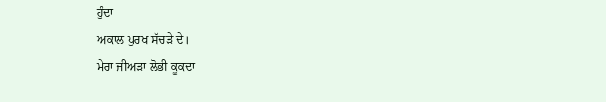ਹੁੰਦਾ
ਅਕਾਲ ਪੁਰਖ ਸੱਚੜੇ ਦੇ।
ਮੇਰਾ ਜੀਅੜਾ ਲੋਭੀ ਕੂਕਦਾ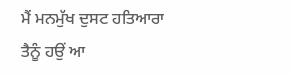ਮੈਂ ਮਨਮੁੱਖ ਦੁਸਟ ਹਤਿਆਰਾ
ਤੈਨੂੰ ਹਉਂ ਆ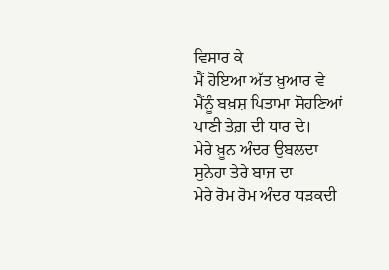ਵਿਸਾਰ ਕੇ
ਮੈਂ ਹੋਇਆ ਅੱਤ ਖ਼ੁਆਰ ਵੇ
ਮੈਂਨੂੰ ਬਖ਼ਸ਼ ਪਿਤਾਮਾ ਸੋਹਣਿਆਂ
ਪਾਣੀ ਤੇਗ਼ ਦੀ ਧਾਰ ਦੇ।
ਮੇਰੇ ਖ਼ੂਨ ਅੰਦਰ ਉਬਲਦਾ
ਸੁਨੇਹਾ ਤੇਰੇ ਬਾਜ ਦਾ
ਮੇਰੇ ਰੋਮ ਰੋਮ ਅੰਦਰ ਧੜਕਦੀ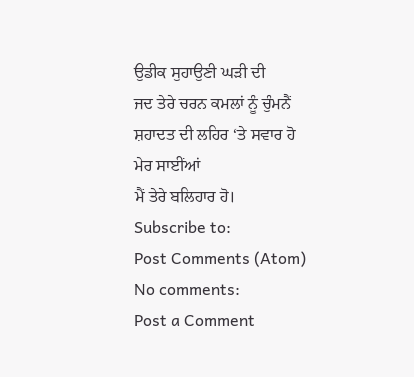ਉਡੀਕ ਸੁਹਾਉਣੀ ਘੜੀ ਦੀ
ਜਦ ਤੇਰੇ ਚਰਨ ਕਮਲਾਂ ਨੂੰ ਚੁੰਮਨੈਂ
ਸ਼ਹਾਦਤ ਦੀ ਲਹਿਰ ‘ਤੇ ਸਵਾਰ ਹੋ
ਮੇਰ ਸਾਈਂਆਂ
ਮੈਂ ਤੇਰੇ ਬਲਿਹਾਰ ਹੋ।
Subscribe to:
Post Comments (Atom)
No comments:
Post a Comment